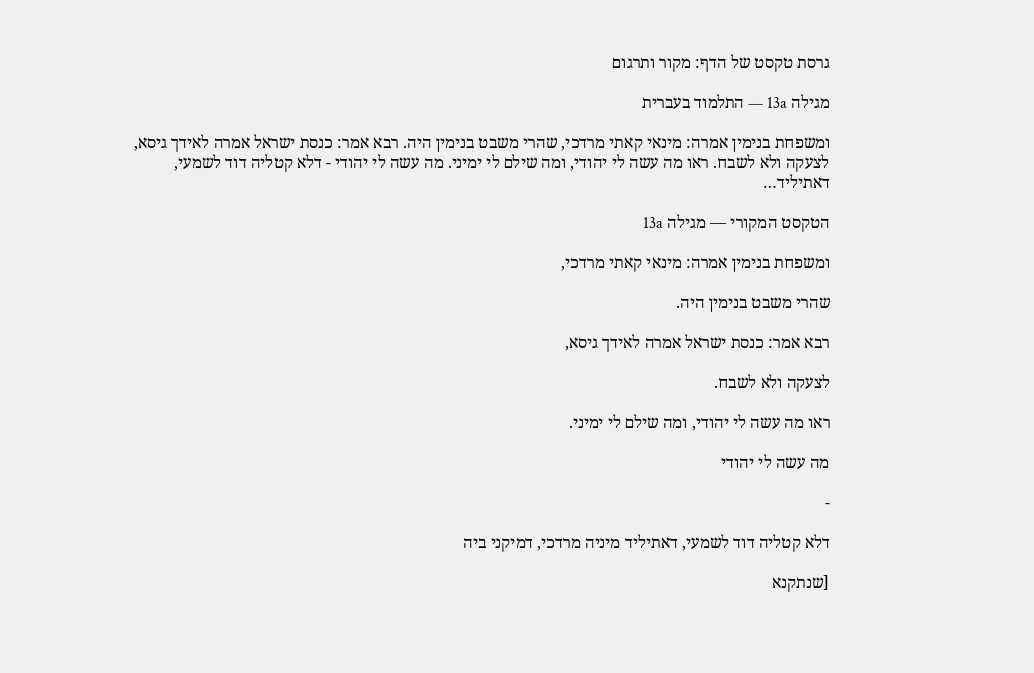גרסת טקסט של הדף: מקור ותרגום

מגילה 13a — התלמוד בעברית

ומשפחת בנימין אמרה: מינאי קאתי מרדכי, שהרי משבט בנימין היה. רבא אמר: כנסת ישראל אמרה לאידך גיסא, לצעקה ולא לשבח. ראו מה עשה לי יהודי, ומה שילם לי ימיני. מה עשה לי יהודי - דלא קטליה דוד לשמעי, דאתיליד…

הטקסט המקורי — מגילה 13a

ומשפחת בנימין אמרה: מינאי קאתי מרדכי,

שהרי משבט בנימין היה.

רבא אמר: כנסת ישראל אמרה לאידך גיסא,

לצעקה ולא לשבח.

ראו מה עשה לי יהודי, ומה שילם לי ימיני.

מה עשה לי יהודי

-

דלא קטליה דוד לשמעי, דאתיליד מיניה מרדכי, דמיקני ביה

[שנתקנא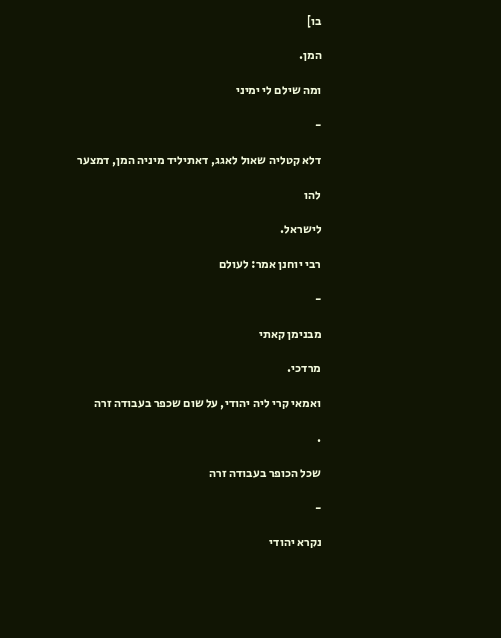בו]

המן.

ומה שילם לי ימיני

-

דלא קטליה שאול לאגג, דאתיליד מיניה המן, דמצער

להו

לישראל.

רבי יוחנן אמר: לעולם

-

מבנימן קאתי

מרדכי.

ואמאי קרי ליה יהודי, על שום שכפר בעבודה זרה

.

שכל הכופר בעבודה זרה

-

נקרא יהודי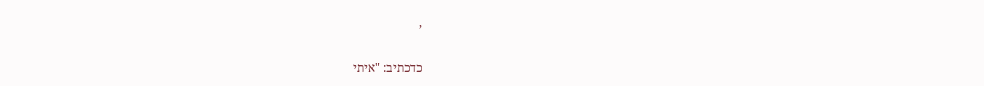,

כדכתיב: "איתי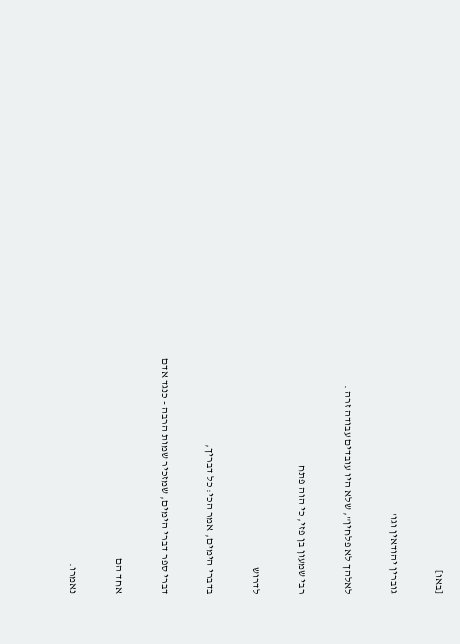[באו]

גוברין יהודאין וגו'

לאלהך לא פלחין", שלא היו עובדים עבודה זרה .

רבי שמעון בן פזי, כי הוה פתח

לדרוש

בדברי הימים, אמר הכי: כל דבריך,

דברי ספר דברי הימים, שמזכיר שמות הרבה - כנגד אדם

אחד הם

נאמרו.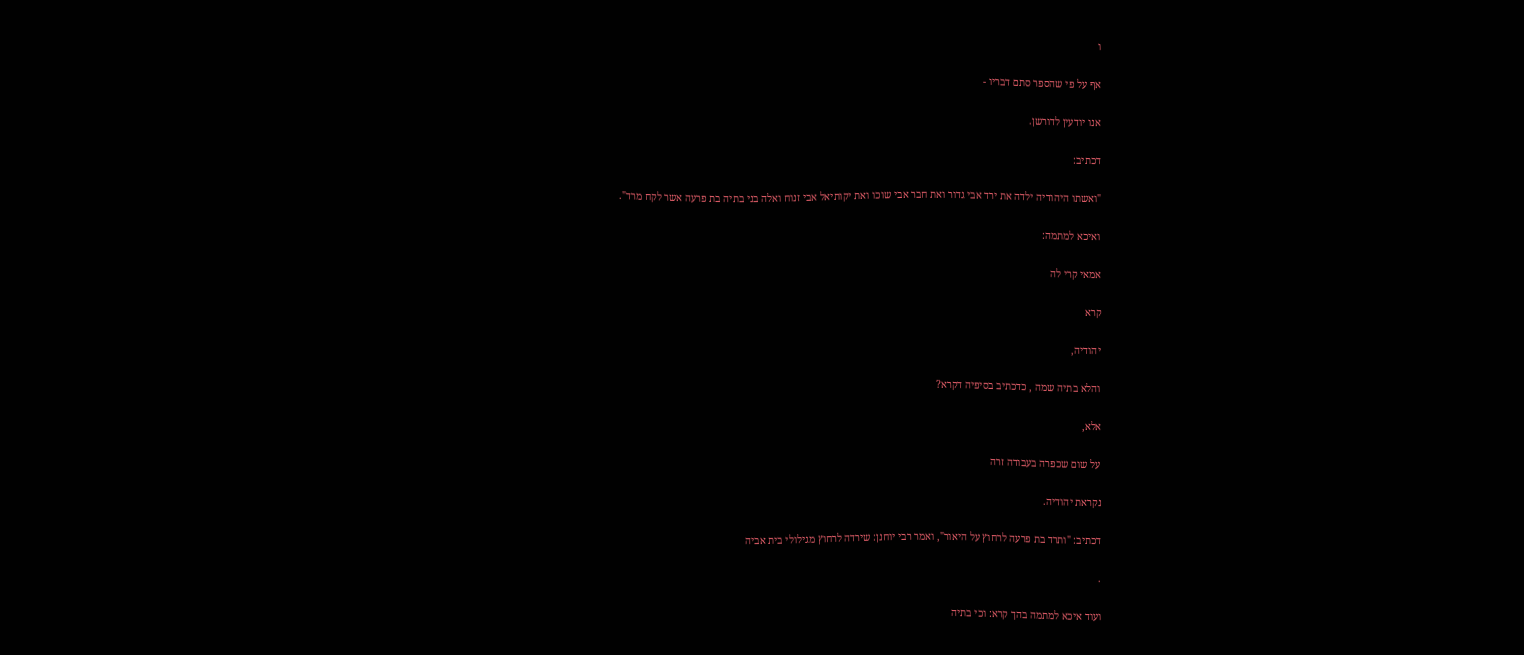ו

אף על פי שהספר סתם דבריו -

אנו יודעין לדורשן.

דכתיב:

"ואשתו היהודיה ילדה את ירד אבי גדור ואת חבר אבי שוכו ואת יקותיאל אבי זנוח ואלה בני בתיה בת פרעה אשר לקח מרד".

ואיכא למתמה:

אמאי קרי לה

קרא

יהודיה,

והלא בתיה שמה , כדכתיב בסיפיה דקרא?

אלא,

על שום שכפרה בעבודה זרה

נקראת יהודיה.

דכתיב: "ותרד בת פרעה לרחוץ על היאור", ואמר רבי יוחנן: שירדה לרחוץ מגילולי בית אביה

.

ועוד איכא למתמה בהך קרא: וכי בתיה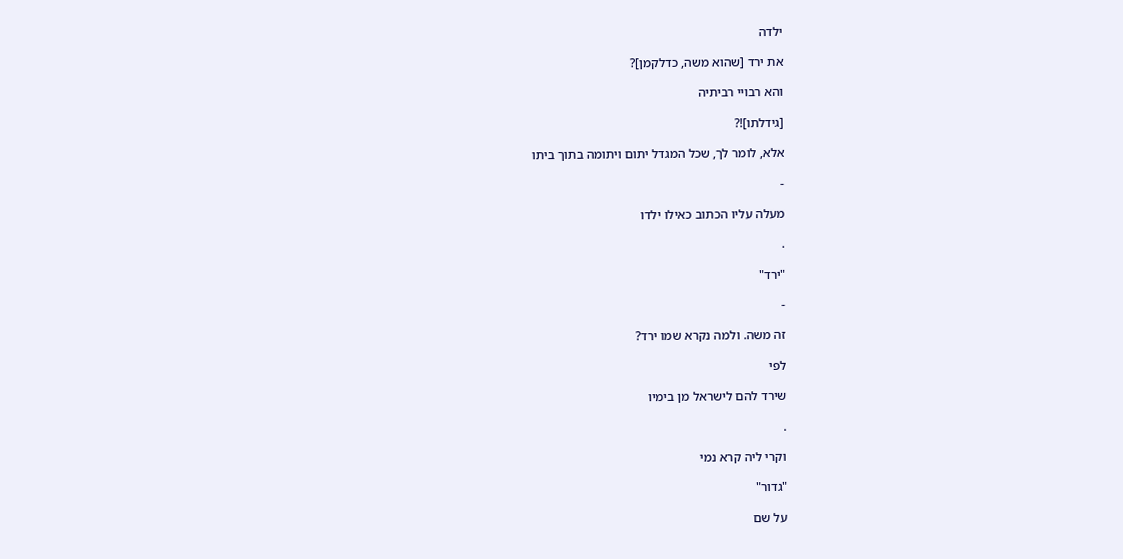ילדה

את ירד [שהוא משה, כדלקמן]?

והא רבויי רביתיה

[גידלתו]!?

אלא, לומר לך, שכל המגדל יתום ויתומה בתוך ביתו

-

מעלה עליו הכתוב כאילו ילדו

.

"ירד"

-

זה משה. ולמה נקרא שמו ירד?

לפי

שירד להם לישראל מן בימיו

.

וקרי ליה קרא נמי

"גדור"

על שם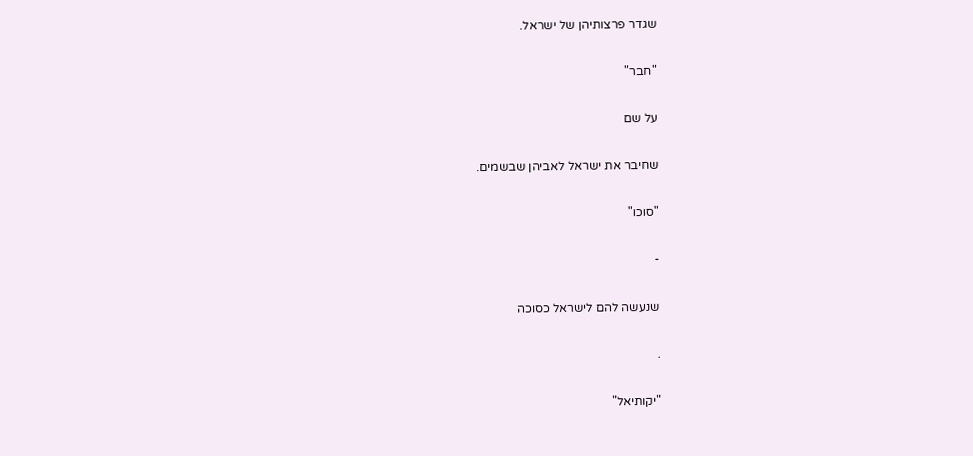שגדר פרצותיהן של ישראל.

"חבר"

על שם

שחיבר את ישראל לאביהן שבשמים.

"סוכו"

-

שנעשה להם לישראל כסוכה

.

"יקותיאל"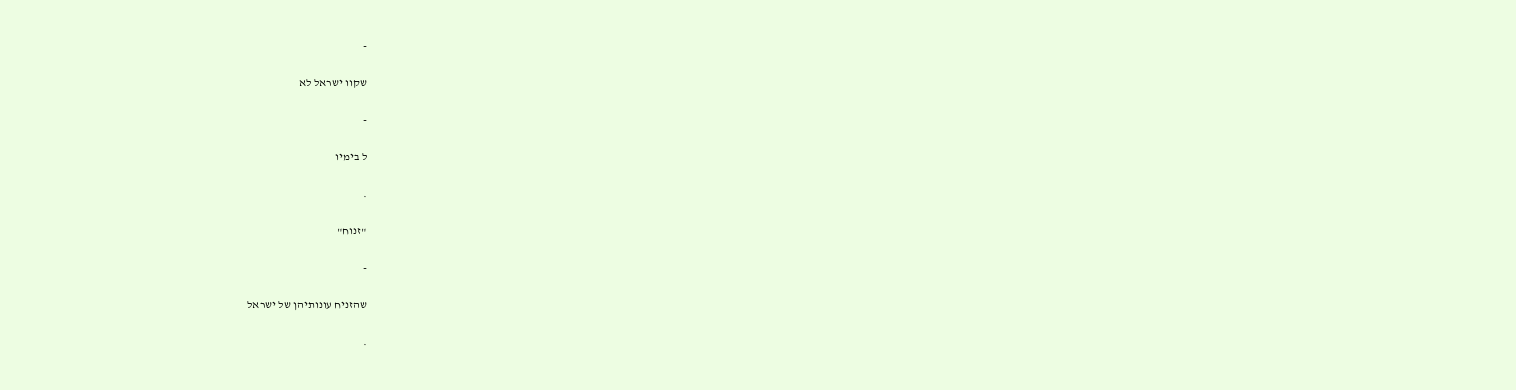-

שקוו ישראל לא

-

ל בימיו

.

"זנוח"

-

שהזניח עונותיהן של ישראל

.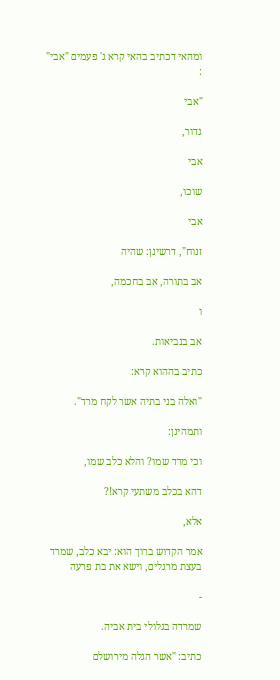ומהאי דכתיב בהאי קרא ג' פעמים "אבי" :

"אבי

גדור,

אבי

שוכו,

אבי

זנוח", דרשינן: שהיה

אב בתורה, אב בחכמה,

ו

אב בנביאות.

כתיב בההוא קרא:

"ואלה בני בתיה אשר לקח מרד".

ותמהינן:

וכי מרד שמו? והלא כלב שמו,

דהא בכלב משתעי קרא!?

אלא,

אמר הקדוש ברוך הוא: יבא כלב, שמרד בעצת מרגלים, וישא את בת פרעה

-

שמרדה בגלולי בית אביה.

כתיב: "אשר הגלה מירושלם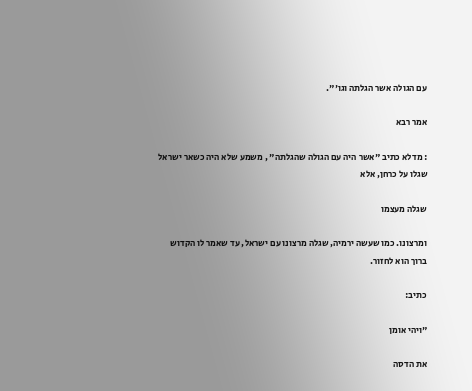עם הגולה אשר הגלתה וגו'".

אמר רבא

: מדלא כתיב "אשר היה עם הגולה שהגלתה" , משמע שלא היה כשאר ישראל שגלו על כרחן, אלא

שגלה מעצמו

ומרצונו. כמו שעשה ירמיה, שגלה מרצונו עם ישראל, עד שאמר לו הקדוש ברוך הוא לחזור.

כתיב:

"ויהי אומן

את הדסה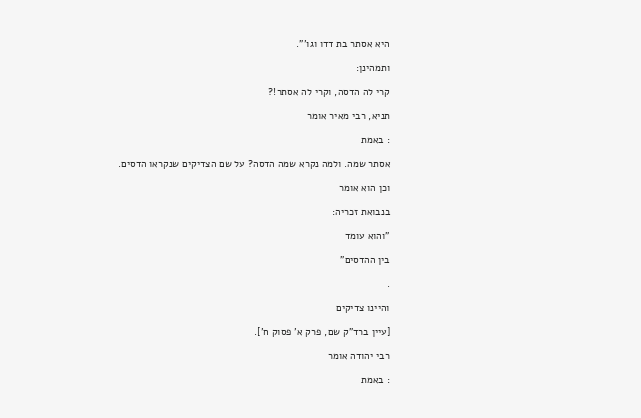היא אסתר בת דדו וגו'".

ותמהינן:

קרי לה הדסה, וקרי לה אסתר!?

תניא, רבי מאיר אומר

: באמת

אסתר שמה. ולמה נקרא שמה הדסה? על שם הצדיקים שנקראו הדסים.

וכן הוא אומר

בנבואת זכריה:

"והוא עומד

בין ההדסים"

.

והיינו צדיקים

[עיין ברד"ק שם, פרק א' פסוק ח'].

רבי יהודה אומר

: באמת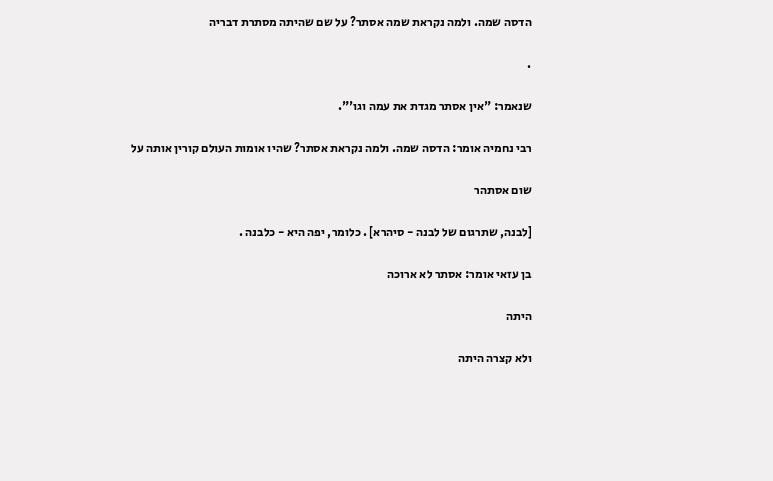הדסה שמה. ולמה נקראת שמה אסתר? על שם שהיתה מסתרת דבריה

.

שנאמר: "אין אסתר מגדת את עמה וגו'".

רבי נחמיה אומר: הדסה שמה. ולמה נקראת אסתר? שהיו אומות העולם קורין אותה על

שום אסתהר

[לבנה, שתרגום של לבנה - סיהרא] . כלומר, יפה היא - כלבנה .

בן עזאי אומר: אסתר לא ארוכה

היתה

ולא קצרה היתה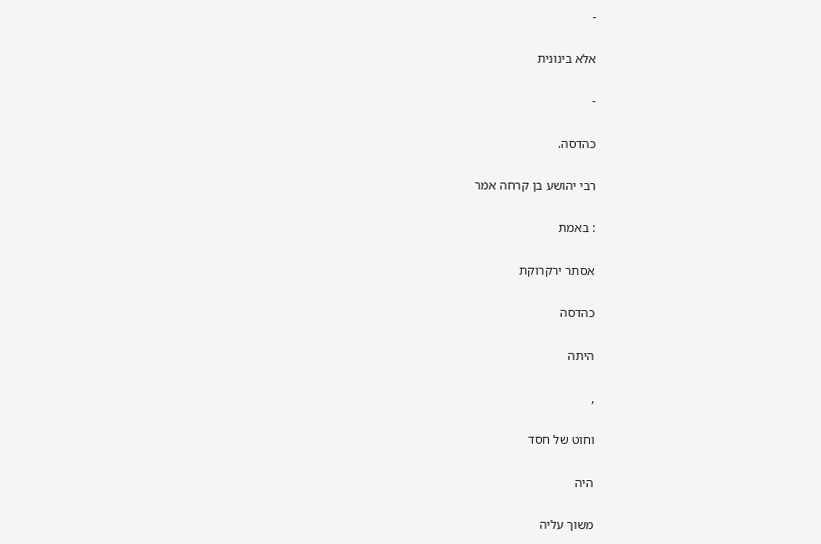-

אלא בינונית

-

כהדסה.

רבי יהושע בן קרחה אמר

: באמת

אסתר ירקרוקת

כהדסה

היתה

,

וחוט של חסד

היה

משוך עליה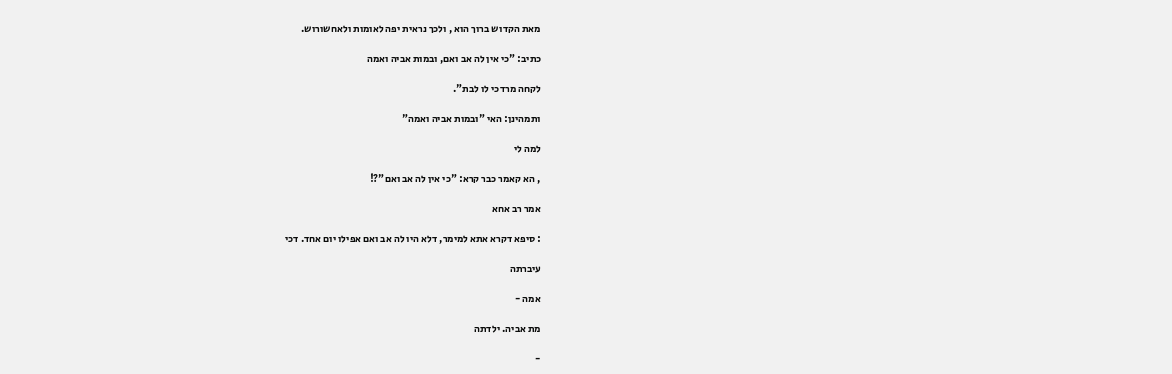מאת הקדוש ברוך הוא , ולכך נראית יפה לאומות ולאחשורוש.

כתיב: "כי אין לה אב ואם, ובמות אביה ואמה

לקחה מרדכי לו לבת".

ותמהינן: האי "ובמות אביה ואמה"

למה לי

, הא קאמר כבר קרא: "כי אין לה אב ואם"?!

אמר רב אחא

: סיפא דקרא אתא למימר, דלא היו לה אב ואם אפילו יום אחד. דכי

עיברתה

אמה -

מת אביה. ילדתה

-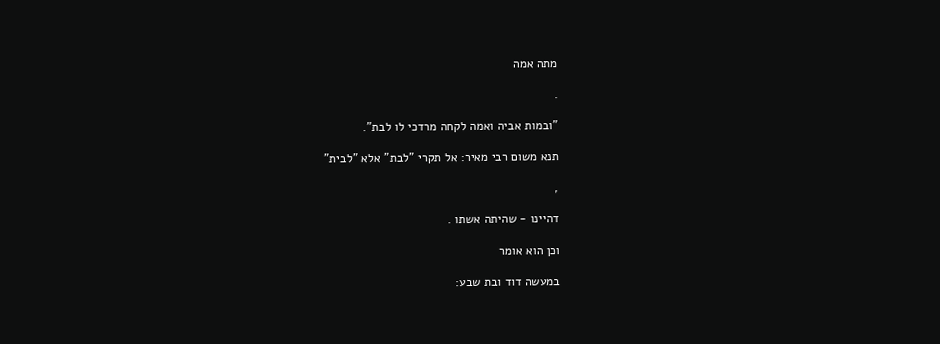מתה אמה

.

"ובמות אביה ואמה לקחה מרדכי לו לבת".

תנא משום רבי מאיר: אל תקרי "לבת" אלא "לבית"

,

דהיינו - שהיתה אשתו .

וכן הוא אומר

במעשה דוד ובת שבע: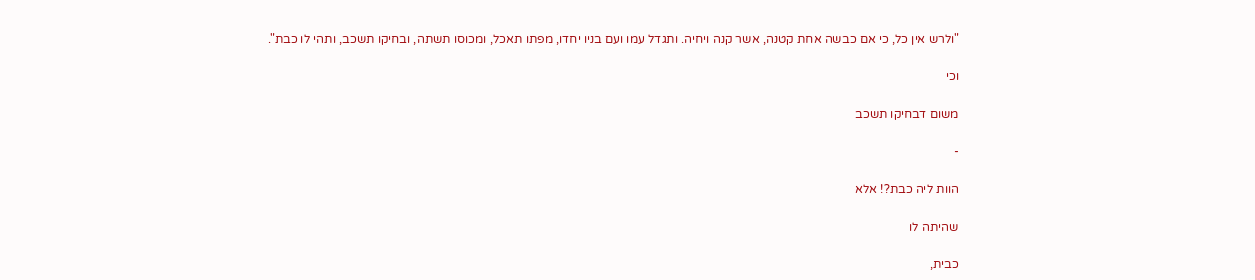"ולרש אין כל, כי אם כבשה אחת קטנה, אשר קנה ויחיה. ותגדל עמו ועם בניו יחדו, מפתו תאכל, ומכוסו תשתה, ובחיקו תשכב, ותהי לו כבת".

וכי

משום דבחיקו תשכב

-

הוות ליה כבת?! אלא

שהיתה לו

כבית,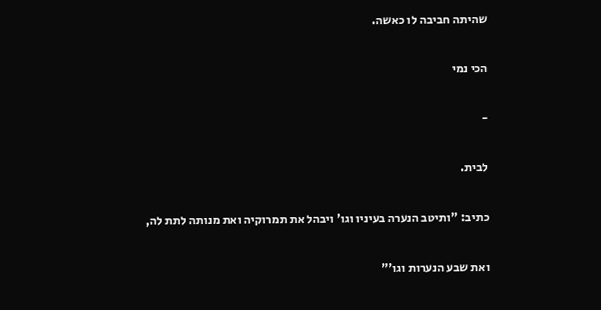שהיתה חביבה לו כאשה.

הכי נמי

-

לבית.

כתיב: "ותיטב הנערה בעיניו וגו' ויבהל את תמרוקיה ואת מנותה לתת לה,

ואת שבע הנערות וגו'"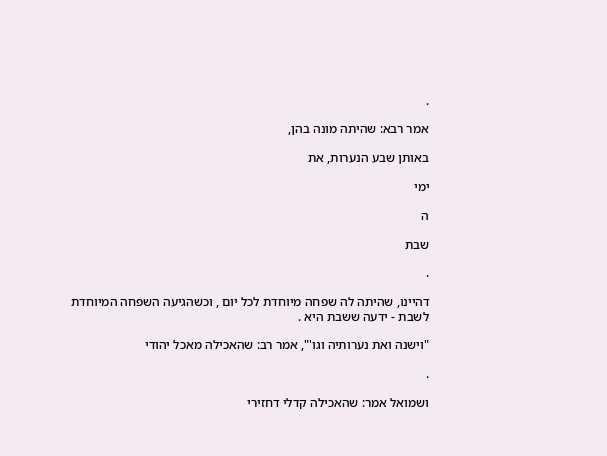.

אמר רבא: שהיתה מונה בהן,

באותן שבע הנערות, את

ימי

ה

שבת

.

דהיינו, שהיתה לה שפחה מיוחדת לכל יום , וכשהגיעה השפחה המיוחדת לשבת - ידעה ששבת היא .

"וישנה ואת נערותיה וגו'", אמר רב: שהאכילה מאכל יהודי

.

ושמואל אמר: שהאכילה קדלי דחזירי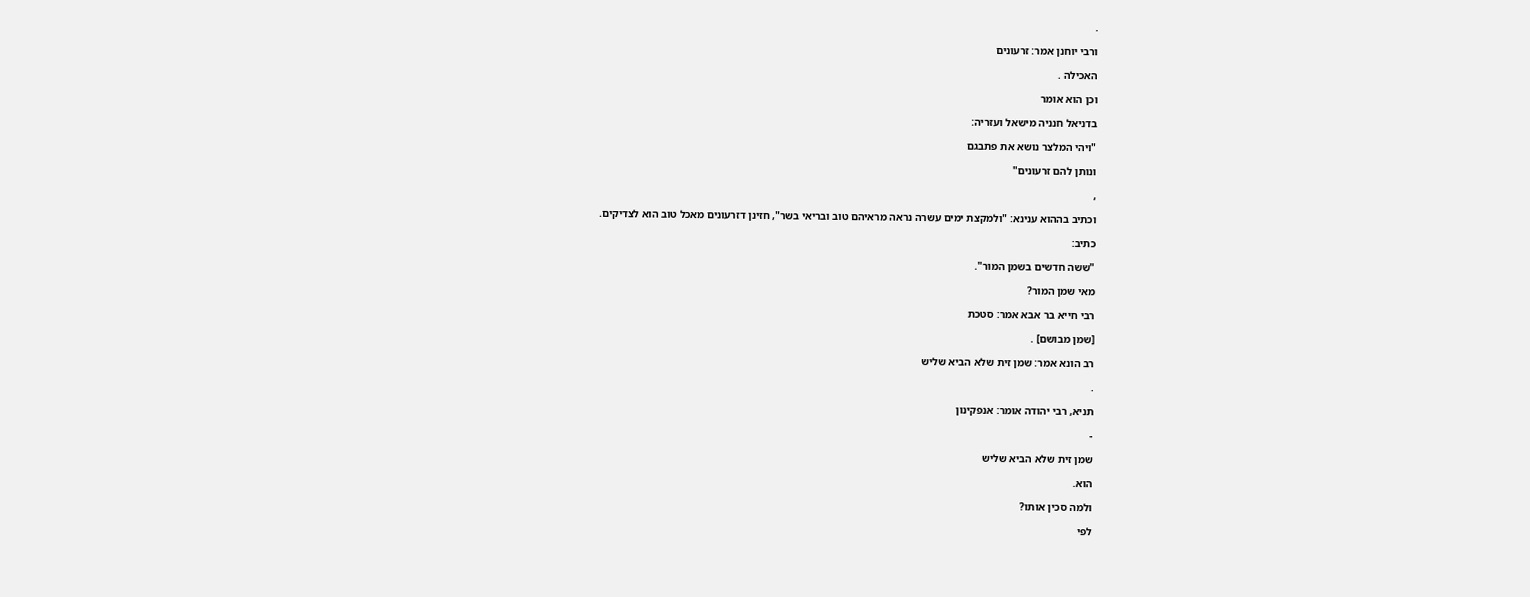.

ורבי יוחנן אמר: זרעונים

האכילה .

וכן הוא אומר

בדניאל חנניה מישאל ועזריה:

"ויהי המלצר נושא את פתבגם

ונותן להם זרעונים"

,

וכתיב בההוא ענינא: "ולמקצת ימים עשרה נראה מראיהם טוב ובריאי בשר", חזינן דזרעונים מאכל טוב הוא לצדיקים.

כתיב:

"ששה חדשים בשמן המור".

מאי שמן המור?

רבי חייא בר אבא אמר: סטכת

[שמן מבושם] .

רב הונא אמר: שמן זית שלא הביא שליש

.

תניא, רבי יהודה אומר: אנפקינון

-

שמן זית שלא הביא שליש

הוא.

ולמה סכין אותו?

לפי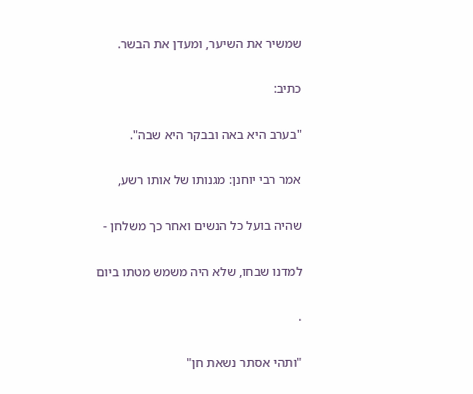שמשיר את השיער, ומעדן את הבשר.

כתיב:

"בערב היא באה ובבקר היא שבה".

אמר רבי יוחנן: מגנותו של אותו רשע,

שהיה בועל כל הנשים ואחר כך משלחן -

למדנו שבחו, שלא היה משמש מטתו ביום

.

"ותהי אסתר נשאת חן"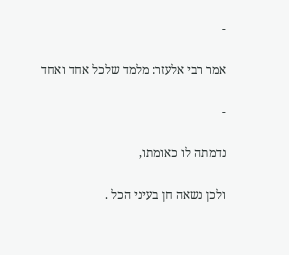-

אמר רבי אלעזר: מלמד שלכל אחד ואחד

-

נדמתה לו כאומתו,

ולכן נשאה חן בעיני הכל .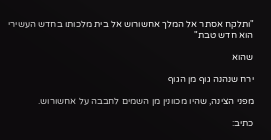"ותלקח אסתר אל המלך אחשורוש אל בית מלכותו בחדש העשירי הוא חדש טבת"

שהוא

ירח שנהנה גוף מן הגוף

מפני הצינה, שהיו מכוונין מן השמים לחבבה על אחשורוש.

כתיב: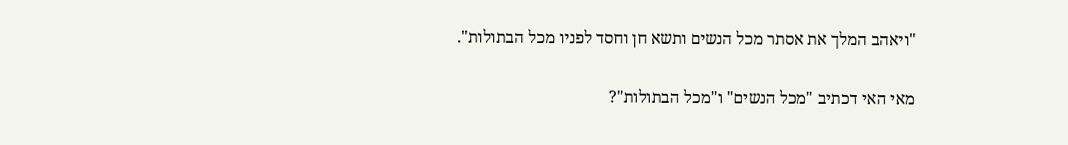"ויאהב המלך את אסתר מכל הנשים ותשא חן וחסד לפניו מכל הבתולות".

מאי האי דכתיב "מכל הנשים" ו"מכל הבתולות"?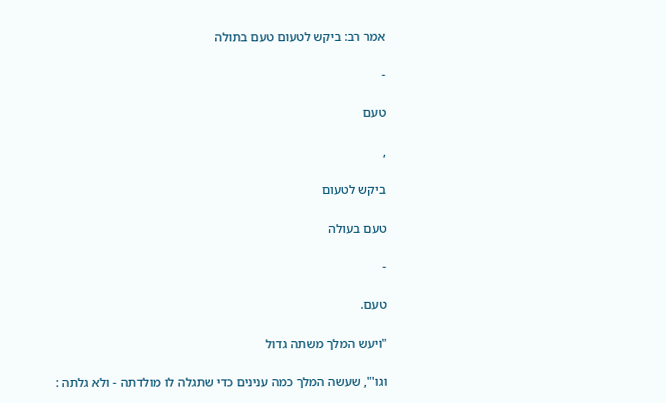אמר רב: ביקש לטעום טעם בתולה

-

טעם

,

ביקש לטעום

טעם בעולה

-

טעם.

"ויעש המלך משתה גדול

וגו'", שעשה המלך כמה ענינים כדי שתגלה לו מולדתה - ולא גלתה :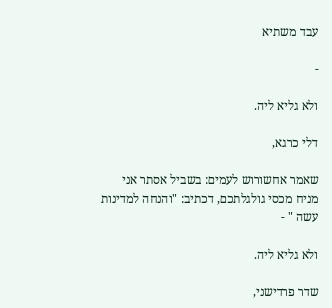עבד משתיא

-

ולא גליא ליה.

דלי כרגא,

שאמר אחשורוש לעמים: בשביל אסתר אני מניח מכסי גולגלתכם, דכתיב: "והנחה למדינות עשה " -

ולא גליא ליה.

שדר פרדישני,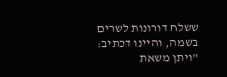ששלח דורונות לשרים בשמה, והיינו דכתיב: "ויתן משאת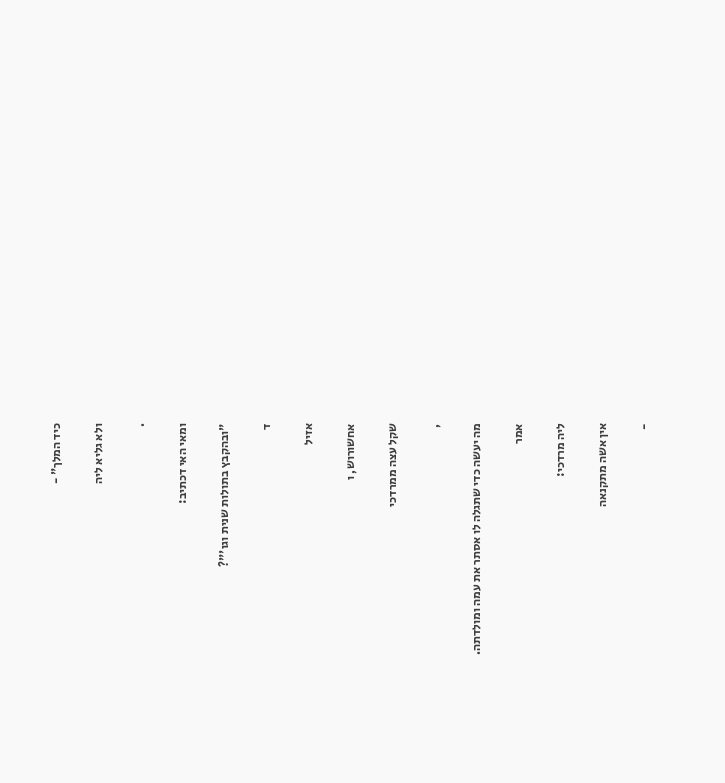כיד המלך" -

ולא גליא ליה

.

ומאי האי דכתיב:

"ובהקבץ בתולות שנית וגו'"?

ד

אזיל

אחשורוש, ו

שקל עצה ממרדכי

,

מה יעשה כדי שתגלה לו אסתר את עמה ומולדתה.

אמר

ליה מרדכי:

אין אשה מתקנאה

-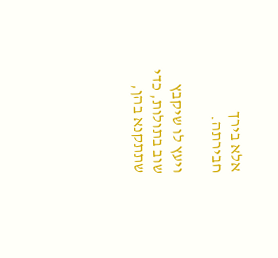אלא בירך חבירתה.

ויעץ לו שיקבץ שוב בתולות, כדי שתתקנא בהן,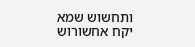ותחשוש שמא יקח אחשורוש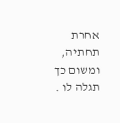אחרת תחתיה, ומשום כך תגלה לו .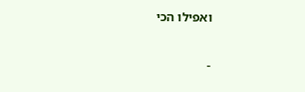ואפילו הכי

-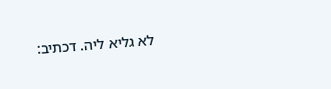לא גליא ליה. דכתיב: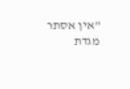"אין אסתר מגדת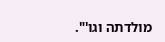מולדתה וגו'".